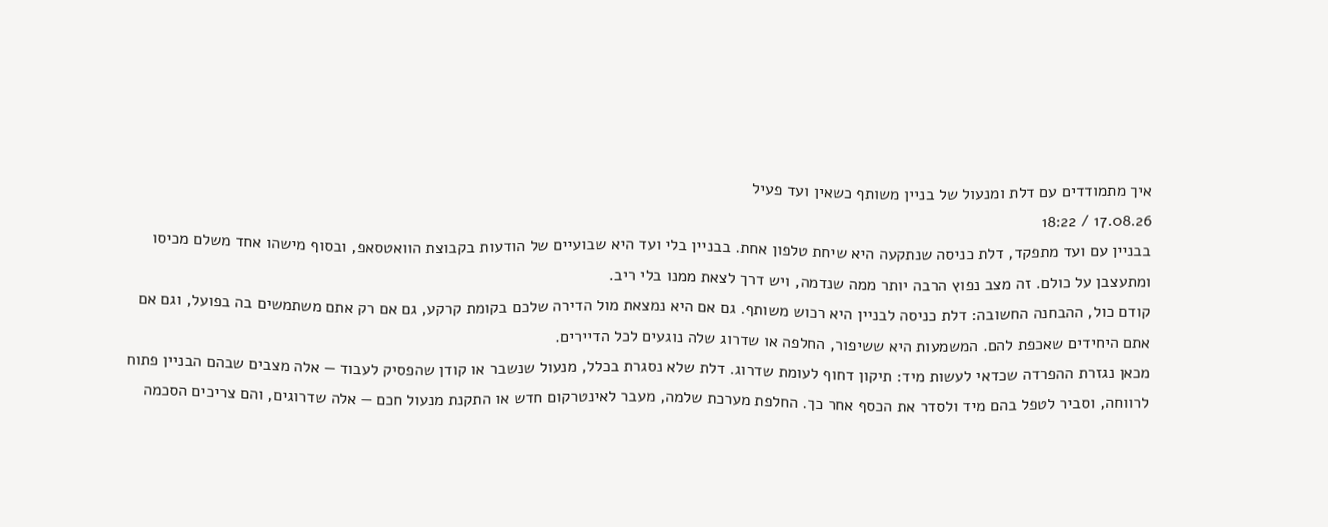איך מתמודדים עם דלת ומנעול של בניין משותף כשאין ועד פעיל
17.08.26 / 18:22
בבניין עם ועד מתפקד, דלת כניסה שנתקעה היא שיחת טלפון אחת. בבניין בלי ועד היא שבועיים של הודעות בקבוצת הוואטסאפ, ובסוף מישהו אחד משלם מכיסו ומתעצבן על כולם. זה מצב נפוץ הרבה יותר ממה שנדמה, ויש דרך לצאת ממנו בלי ריב.
קודם כול, ההבחנה החשובה: דלת כניסה לבניין היא רכוש משותף. גם אם היא נמצאת מול הדירה שלכם בקומת קרקע, גם אם רק אתם משתמשים בה בפועל, וגם אם אתם היחידים שאכפת להם. המשמעות היא ששיפור, החלפה או שדרוג שלה נוגעים לכל הדיירים.
מכאן נגזרת ההפרדה שכדאי לעשות מיד: תיקון דחוף לעומת שדרוג. דלת שלא נסגרת בכלל, מנעול שנשבר או קודן שהפסיק לעבוד — אלה מצבים שבהם הבניין פתוח לרווחה, וסביר לטפל בהם מיד ולסדר את הכסף אחר כך. החלפת מערכת שלמה, מעבר לאינטרקום חדש או התקנת מנעול חכם — אלה שדרוגים, והם צריכים הסכמה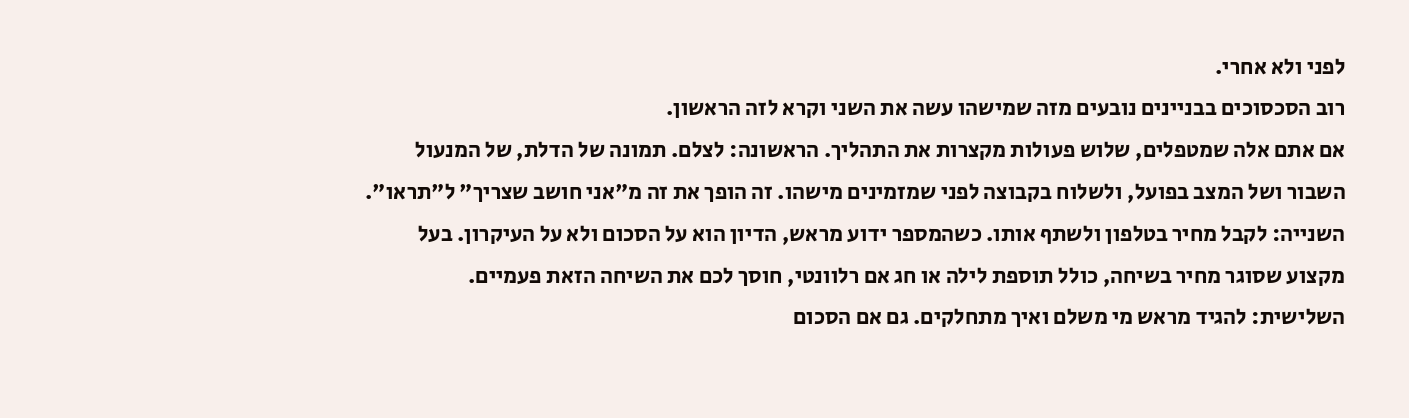לפני ולא אחרי.
רוב הסכסוכים בבניינים נובעים מזה שמישהו עשה את השני וקרא לזה הראשון.
אם אתם אלה שמטפלים, שלוש פעולות מקצרות את התהליך. הראשונה: לצלם. תמונה של הדלת, של המנעול השבור ושל המצב בפועל, ולשלוח בקבוצה לפני שמזמינים מישהו. זה הופך את זה מ"אני חושב שצריך" ל"תראו".
השנייה: לקבל מחיר בטלפון ולשתף אותו. כשהמספר ידוע מראש, הדיון הוא על הסכום ולא על העיקרון. בעל מקצוע שסוגר מחיר בשיחה, כולל תוספת לילה או חג אם רלוונטי, חוסך לכם את השיחה הזאת פעמיים.
השלישית: להגיד מראש מי משלם ואיך מתחלקים. גם אם הסכום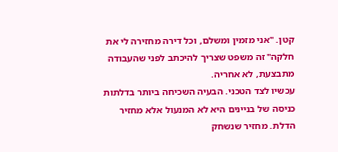קטן. "אני מזמין ומשלם, וכל דירה מחזירה לי את חלקה" זה משפט שצריך להיכתב לפני שהעבודה מתבצעת, לא אחריה.
עכשיו לצד הטכני. הבעיה השכיחה ביותר בדלתות כניסה של בניינים היא לא המנעול אלא מחזיר הדלת. מחזיר שנשחק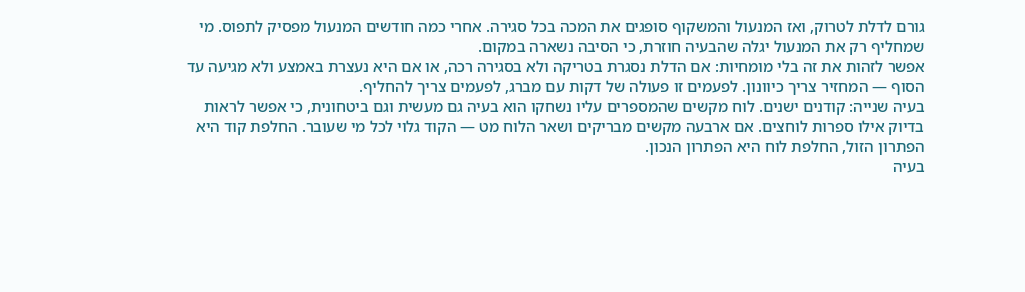גורם לדלת לטרוק, ואז המנעול והמשקוף סופגים את המכה בכל סגירה. אחרי כמה חודשים המנעול מפסיק לתפוס. מי שמחליף רק את המנעול יגלה שהבעיה חוזרת, כי הסיבה נשארה במקום.
אפשר לזהות את זה בלי מומחיות: אם הדלת נסגרת בטריקה ולא בסגירה רכה, או אם היא נעצרת באמצע ולא מגיעה עד הסוף — המחזיר צריך כיוונון. לפעמים זו פעולה של דקות עם מברג, לפעמים צריך להחליף.
בעיה שנייה: קודנים ישנים. לוח מקשים שהמספרים עליו נשחקו הוא בעיה גם מעשית וגם ביטחונית, כי אפשר לראות בדיוק אילו ספרות לוחצים. אם ארבעה מקשים מבריקים ושאר הלוח מט — הקוד גלוי לכל מי שעובר. החלפת קוד היא הפתרון הזול, החלפת לוח היא הפתרון הנכון.
בעיה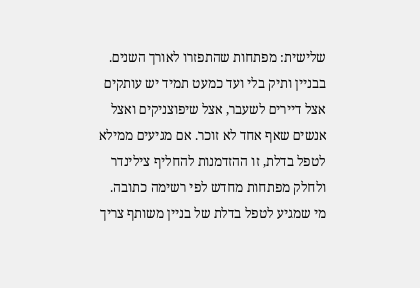שלישית: מפתחות שהתפזרו לאורך השנים. בבניין ותיק בלי ועד כמעט תמיד יש עותקים אצל דיירים לשעבר, אצל שיפוצניקים ואצל אנשים שאף אחד לא זוכר. אם מגיעים ממילא לטפל בדלת, זו ההזדמנות להחליף צילינדר ולחלק מפתחות מחדש לפי רשימה כתובה.
מי שמגיע לטפל בדלת של בניין משותף צריך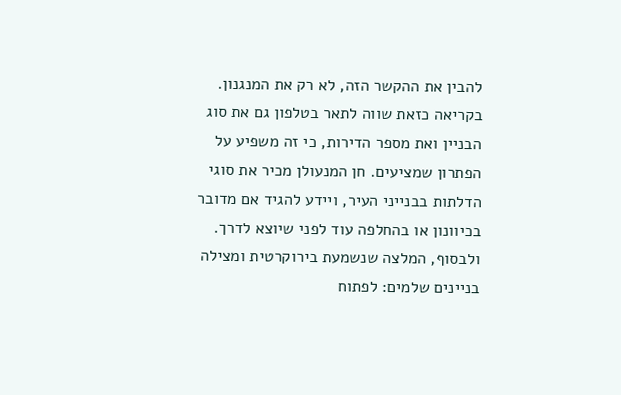להבין את ההקשר הזה, לא רק את המנגנון. בקריאה כזאת שווה לתאר בטלפון גם את סוג הבניין ואת מספר הדירות, כי זה משפיע על הפתרון שמציעים. חן המנעולן מכיר את סוגי הדלתות בבנייני העיר, ויידע להגיד אם מדובר בכיוונון או בהחלפה עוד לפני שיוצא לדרך.
ולבסוף, המלצה שנשמעת בירוקרטית ומצילה בניינים שלמים: לפתוח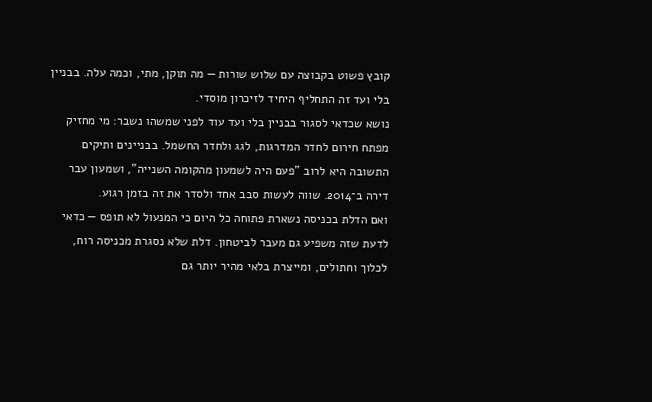קובץ פשוט בקבוצה עם שלוש שורות — מה תוקן, מתי, וכמה עלה. בבניין בלי ועד זה התחליף היחיד לזיכרון מוסדי.
נושא שכדאי לסגור בבניין בלי ועד עוד לפני שמשהו נשבר: מי מחזיק מפתח חירום לחדר המדרגות, לגג ולחדר החשמל. בבניינים ותיקים התשובה היא לרוב "פעם היה לשמעון מהקומה השנייה", ושמעון עבר דירה ב־2014. שווה לעשות סבב אחד ולסדר את זה בזמן רגוע.
ואם הדלת בכניסה נשארת פתוחה כל היום כי המנעול לא תופס — כדאי לדעת שזה משפיע גם מעבר לביטחון. דלת שלא נסגרת מכניסה רוח, לכלוך וחתולים, ומייצרת בלאי מהיר יותר גם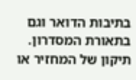בתיבות הדואר וגם בתאורת המסדרון. תיקון של המחזיר או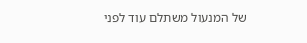של המנעול משתלם עוד לפני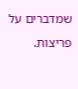שמדברים על פריצות.